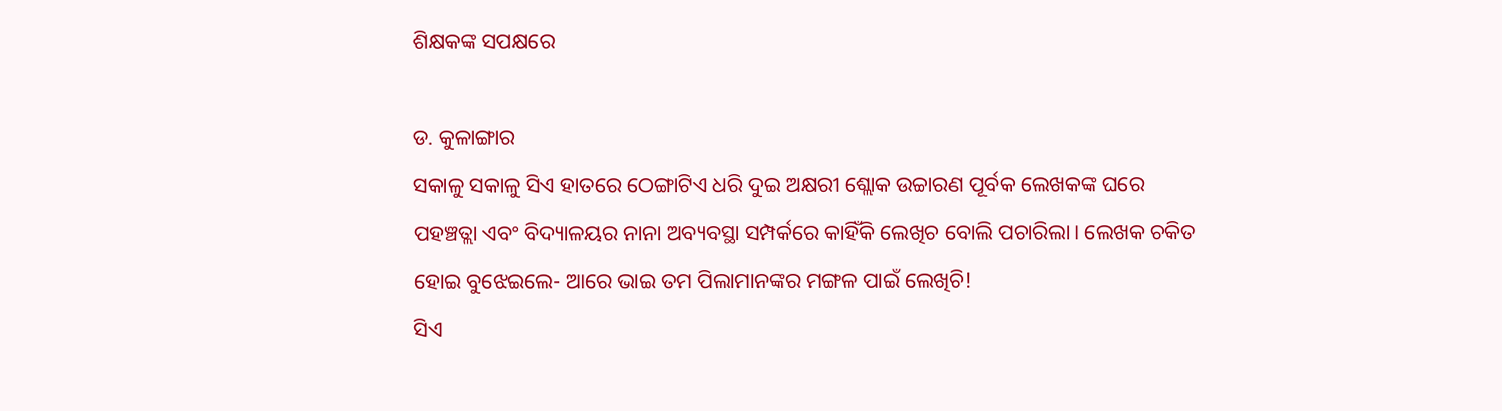ଶିକ୍ଷକଙ୍କ ସପକ୍ଷରେ

ଡ. କୁଳାଙ୍ଗାର
ସକାଳୁ ସକାଳୁ ସିଏ ହାତରେ ଠେଙ୍ଗାଟିଏ ଧରି ଦୁଇ ଅକ୍ଷରୀ ଶ୍ଲୋକ ଉଚ୍ଚାରଣ ପୂର୍ବକ ଲେଖକଙ୍କ ଘରେ ପହଞ୍ଚତ୍ଲା ଏବଂ ବିଦ୍ୟାଳୟର ନାନା ଅବ୍ୟବସ୍ଥା ସମ୍ପର୍କରେ କାହିଁକି ଲେଖିଚ ବୋଲି ପଚାରିଲା। ଲେଖକ ଚକିତ ହୋଇ ବୁଝେଇଲେ- ଆରେ ଭାଇ ତମ ପିଲାମାନଙ୍କର ମଙ୍ଗଳ ପାଇଁ ଲେଖିଚି!
ସିଏ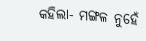କହିଲା- ମଙ୍ଗଳ ନୁହେଁ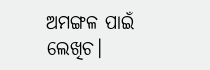ଅମଙ୍ଗଳ ପାଇଁ ଲେଖିଚ।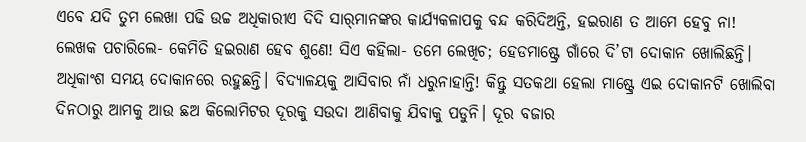ଏବେ ଯଦି ତୁମ ଲେଖା ପଢି ଉଚ୍ଚ ଅଧିକାରୀଏ ଦିଦି ସାର୍‌ମାନଙ୍କର କାର୍ଯ୍ୟକଳାପକୁ ବନ୍ଦ କରିଦିଅନ୍ତି, ହଇରାଣ ତ ଆମେ ହେବୁ ନା!
ଲେଖକ ପଚାରିଲେ- କେମିତି ହଇରାଣ ହେବ ଶୁଣେ! ସିଏ କହିଲା- ତମେ ଲେଖିଚ; ହେଡମାଷ୍ଟ୍ରେ ଗାଁରେ ଦି’ଟା ଦୋକାନ ଖୋଲିଛନ୍ତି। ଅଧିକାଂଶ ସମୟ ଦୋକାନରେ ରହୁଛନ୍ତି। ବିଦ୍ୟାଳୟକୁ ଆସିବାର ନାଁ ଧରୁନାହାନ୍ତି! କିନ୍ତୁ ସତକଥା ହେଲା ମାଷ୍ଟ୍ରେ ଏଇ ଦୋକାନଟି ଖୋଲିବା ଦିନଠାରୁ ଆମକୁ ଆଉ ଛଅ କିଲୋମିଟର ଦୂରକୁ ସଉଦା ଆଣିବାକୁ ଯିବାକୁ ପଡୁନି। ଦୂର ବଜାର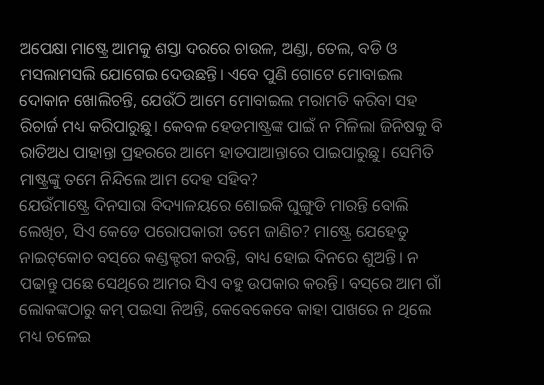ଅପେକ୍ଷା ମାଷ୍ଟ୍ରେ ଆମକୁ ଶସ୍ତା ଦରରେ ଚାଉଳ, ଅଣ୍ଡା, ତେଲ, ବଡି ଓ ମସଲାମସଲି ଯୋଗେଇ ଦେଉଛନ୍ତି। ଏବେ ପୁଣି ଗୋଟେ ମୋବାଇଲ ଦୋକାନ ଖୋଲିଚନ୍ତି, ଯେଉଁଠି ଆମେ ମୋବାଇଲ ମରାମତି କରିବା ସହ ରିଚାର୍ଜ ମଧ୍ୟ କରିପାରୁଛୁ। କେବଳ ହେଡମାଷ୍ଟ୍ରଙ୍କ ପାଇଁ ନ ମିଳିଲା ଜିନିଷକୁ ବି ରାତିଅଧ ପାହାନ୍ତା ପ୍ରହରରେ ଆମେ ହାତପାଆନ୍ତାରେ ପାଇପାରୁଛୁ। ସେମିତି ମାଷ୍ଟ୍ରଙ୍କୁ ତମେ ନିନ୍ଦିଲେ ଆମ ଦେହ ସହିବ?
ଯେଉଁମାଷ୍ଟ୍ରେ ଦିନସାରା ବିଦ୍ୟାଳୟରେ ଶୋଇକି ଘୁଙ୍ଗୁଡି ମାରନ୍ତି ବୋଲି ଲେଖିଚ, ସିଏ କେଡେ ପରୋପକାରୀ ତମେ ଜାଣିଚ? ମାଷ୍ଟ୍ରେ ଯେହେତୁ ନାଇଟ୍‌କୋଚ ବସ୍‌ରେ କଣ୍ଡକ୍ଟରୀ କରନ୍ତି, ବାଧ୍ୟ ହୋଇ ଦିନରେ ଶୁଅନ୍ତି। ନ ପଢାନ୍ତୁ ପଛେ ସେଥିରେ ଆମର ସିଏ ବହୁ ଉପକାର କରନ୍ତି। ବସ୍‌ରେ ଆମ ଗାଁ ଲୋକଙ୍କଠାରୁ କମ୍‌ ପଇସା ନିଅନ୍ତି, କେବେକେବେ କାହା ପାଖରେ ନ ଥିଲେ ମଧ୍ୟ ଚଳେଇ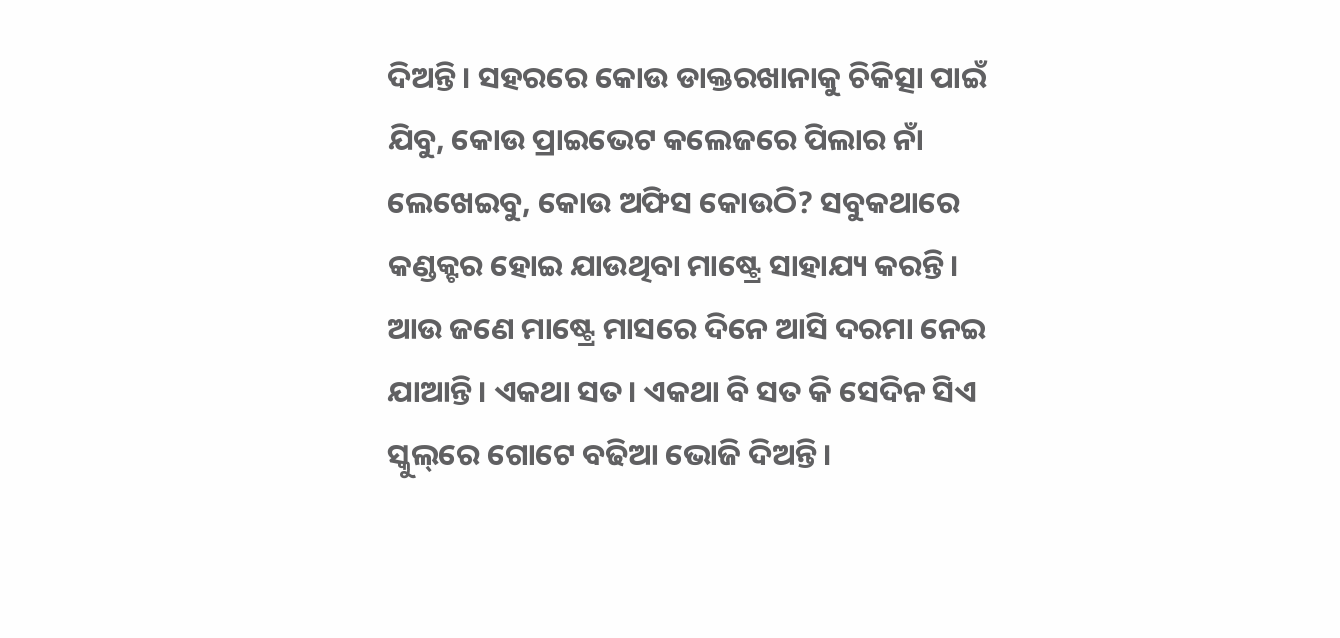ଦିଅନ୍ତି। ସହରରେ କୋଉ ଡାକ୍ତରଖାନାକୁ ଚିକିତ୍ସା ପାଇଁ ଯିବୁ, କୋଉ ପ୍ରାଇଭେଟ କଲେଜରେ ପିଲାର ନାଁ ଲେଖେଇବୁ, କୋଉ ଅଫିସ କୋଉଠି? ସବୁକଥାରେ କଣ୍ଡକ୍ଟର ହୋଇ ଯାଉଥିବା ମାଷ୍ଟ୍ରେ ସାହାଯ୍ୟ କରନ୍ତି।
ଆଉ ଜଣେ ମାଷ୍ଟ୍ରେ ମାସରେ ଦିନେ ଆସି ଦରମା ନେଇ ଯାଆନ୍ତି। ଏକଥା ସତ। ଏକଥା ବି ସତ କି ସେଦିନ ସିଏ ସ୍କୁଲ୍‌ରେ ଗୋଟେ ବଢିଆ ଭୋଜି ଦିଅନ୍ତି।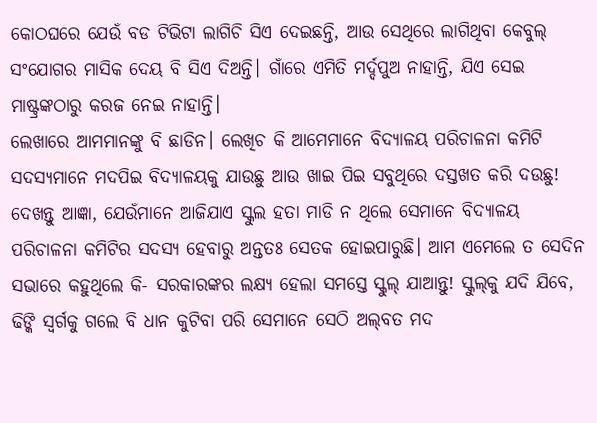କୋଠଘରେ ଯେଉଁ ବଡ ଟିଭିଟା ଲାଗିଚି ସିଏ ଦେଇଛନ୍ତି, ଆଉ ସେଥିରେ ଲାଗିଥିବା କେବୁଲ୍‌ ସଂଯୋଗର ମାସିକ ଦେୟ ବି ସିଏ ଦିଅନ୍ତି। ଗାଁରେ ଏମିତି ମର୍ଦ୍ଦପୁଅ ନାହାନ୍ତି, ଯିଏ ସେଇ ମାଷ୍ଟ୍ରଙ୍କଠାରୁ କରଜ ନେଇ ନାହାନ୍ତି।
ଲେଖାରେ ଆମମାନଙ୍କୁ ବି ଛାଡିନ। ଲେଖିଚ କି ଆମେମାନେ ବିଦ୍ୟାଳୟ ପରିଚାଳନା କମିଟି ସଦସ୍ୟମାନେ ମଦପିଇ ବିଦ୍ୟାଳୟକୁ ଯାଉଛୁ ଆଉ ଖାଇ ପିଇ ସବୁଥିରେ ଦସ୍ତଖତ କରି ଦଉଛୁ! ଦେଖନ୍ତୁ ଆଜ୍ଞା, ଯେଉଁମାନେ ଆଜିଯାଏ ସ୍କୁଲ ହତା ମାଡି ନ ଥିଲେ ସେମାନେ ବିଦ୍ୟାଳୟ ପରିଚାଳନା କମିଟିର ସଦସ୍ୟ ହେବାରୁ ଅନ୍ତତଃ ସେତକ ହୋଇପାରୁଛି। ଆମ ଏମେଲେ ତ ସେଦିନ ସଭାରେ କହୁଥିଲେ କି- ସରକାରଙ୍କର ଲକ୍ଷ୍ୟ ହେଲା ସମସ୍ତେ ସ୍କୁଲ୍‌ ଯାଆନ୍ତୁ! ସ୍କୁଲ୍‌କୁ ଯଦି ଯିବେ, ଢିଙ୍କି ସ୍ବର୍ଗକୁ ଗଲେ ବି ଧାନ କୁଟିବା ପରି ସେମାନେ ସେଠି ଅଲ୍‌ବତ ମଦ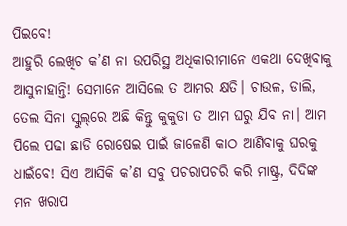ପିଇବେ!
ଆହୁରି ଲେଖିଚ କ’ଣ ନା ଉପରିସ୍ଥ ଅଧିକାରୀମାନେ ଏକଥା ଦେଖିବାକୁ ଆସୁନାହାନ୍ତି! ସେମାନେ ଆସିଲେ ତ ଆମର କ୍ଷତି। ଚାଉଳ, ଡାଲି, ତେଲ ସିନା ସ୍କୁଲ୍‌ରେ ଅଛି କିନ୍ତୁ କୁକୁଡା ତ ଆମ ଘରୁ ଯିବ ନା। ଆମ ପିଲେ ପଢା ଛାଡି ରୋଷେଇ ପାଇଁ ଜାଳେଣି କାଠ ଆଣିବାକୁ ଘରକୁ ଧାଇଁବେ! ସିଏ ଆସିକି କ’ଣ ସବୁ ପଚରାପଚରି କରି ମାଷ୍ଟ୍ର, ଦିଦିଙ୍କ ମନ ଖରାପ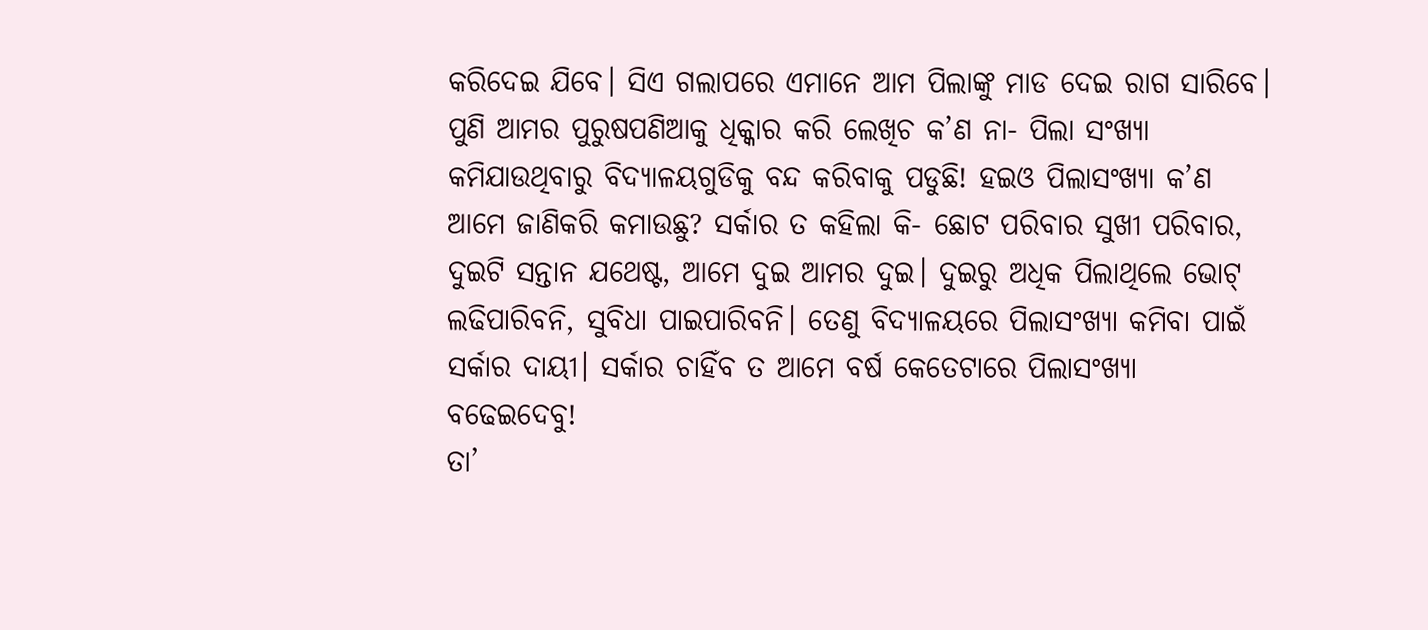କରିଦେଇ ଯିବେ। ସିଏ ଗଲାପରେ ଏମାନେ ଆମ ପିଲାଙ୍କୁ ମାଡ ଦେଇ ରାଗ ସାରିବେ।
ପୁଣି ଆମର ପୁରୁଷପଣିଆକୁ ଧିକ୍କାର କରି ଲେଖିଚ କ’ଣ ନା- ପିଲା ସଂଖ୍ୟା କମିଯାଉଥିବାରୁ ବିଦ୍ୟାଳୟଗୁଡିକୁ ବନ୍ଦ କରିବାକୁ ପଡୁଛି! ହଇଓ ପିଲାସଂଖ୍ୟା କ’ଣ ଆମେ ଜାଣିକରି କମାଉଛୁ? ସର୍କାର ତ କହିଲା କି- ଛୋଟ ପରିବାର ସୁଖୀ ପରିବାର, ଦୁଇଟି ସନ୍ତାନ ଯଥେଷ୍ଟ, ଆମେ ଦୁଇ ଆମର ଦୁଇ। ଦୁଇରୁ ଅଧିକ ପିଲାଥିଲେ ଭୋଟ୍‌ ଲଢିପାରିବନି, ସୁବିଧା ପାଇପାରିବନି। ତେଣୁ ବିଦ୍ୟାଳୟରେ ପିଲାସଂଖ୍ୟା କମିବା ପାଇଁ ସର୍କାର ଦାୟୀ। ସର୍କାର ଚାହିଁବ ତ ଆମେ ବର୍ଷ କେତେଟାରେ ପିଲାସଂଖ୍ୟା ବଢେଇଦେବୁ!
ତା’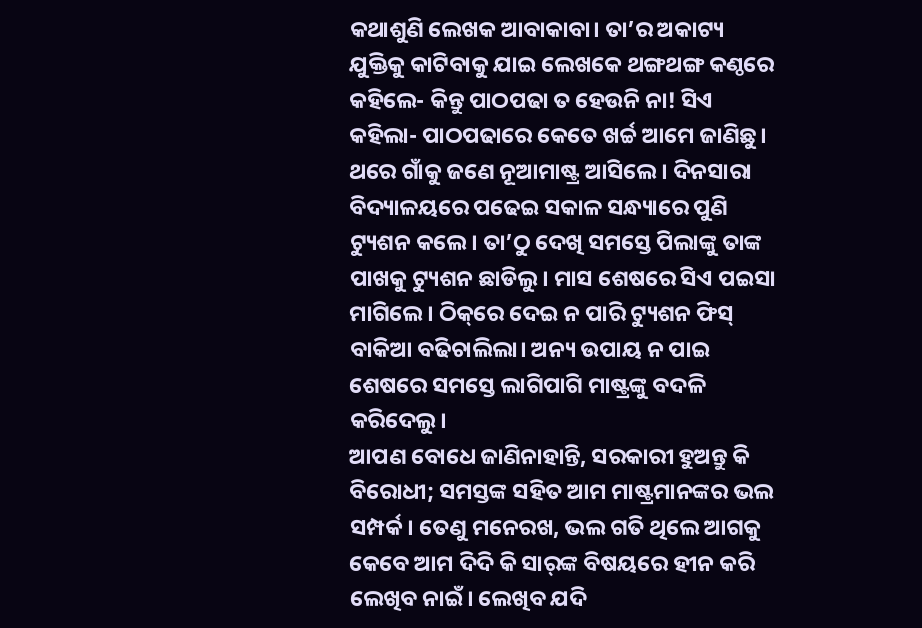କଥାଶୁଣି ଲେଖକ ଆବାକାବା। ତା’ର ଅକାଟ୍ୟ ଯୁକ୍ତିକୁ କାଟିବାକୁ ଯାଇ ଲେଖକେ ଥଙ୍ଗଥଙ୍ଗ କଣ୍ଠରେ କହିଲେ- କିନ୍ତୁ ପାଠପଢା ତ ହେଉନି ନା! ସିଏ କହିଲା- ପାଠପଢାରେ କେତେ ଖର୍ଚ୍ଚ ଆମେ ଜାଣିଛୁ। ଥରେ ଗାଁକୁ ଜଣେ ନୂଆମାଷ୍ଟ୍ର ଆସିଲେ। ଦିନସାରା ବିଦ୍ୟାଳୟରେ ପଢେଇ ସକାଳ ସନ୍ଧ୍ୟାରେ ପୁଣି ଟ୍ୟୁଶନ କଲେ। ତା’ଠୁ ଦେଖି ସମସ୍ତେ ପିଲାଙ୍କୁ ତାଙ୍କ ପାଖକୁ ଟ୍ୟୁଶନ ଛାଡିଲୁ। ମାସ ଶେଷରେ ସିଏ ପଇସା ମାଗିଲେ। ଠିକ୍‌ରେ ଦେଇ ନ ପାରି ଟ୍ୟୁଶନ ଫିସ୍‌ ବାକିଆ ବଢିଚାଲିଲା। ଅନ୍ୟ ଉପାୟ ନ ପାଇ ଶେଷରେ ସମସ୍ତେ ଲାଗିପାଗି ମାଷ୍ଟ୍ରଙ୍କୁ ବଦଳି କରିଦେଲୁ।
ଆପଣ ବୋଧେ ଜାଣିନାହାନ୍ତି, ସରକାରୀ ହୁଅନ୍ତୁ କି ବିରୋଧୀ; ସମସ୍ତଙ୍କ ସହିତ ଆମ ମାଷ୍ଟ୍ରମାନଙ୍କର ଭଲ ସମ୍ପର୍କ। ତେଣୁ ମନେରଖ, ଭଲ ଗତି ଥିଲେ ଆଗକୁ କେବେ ଆମ ଦିଦି କି ସାର୍‌ଙ୍କ ବିଷୟରେ ହୀନ କରି ଲେଖିବ ନାଇଁ। ଲେଖିବ ଯଦି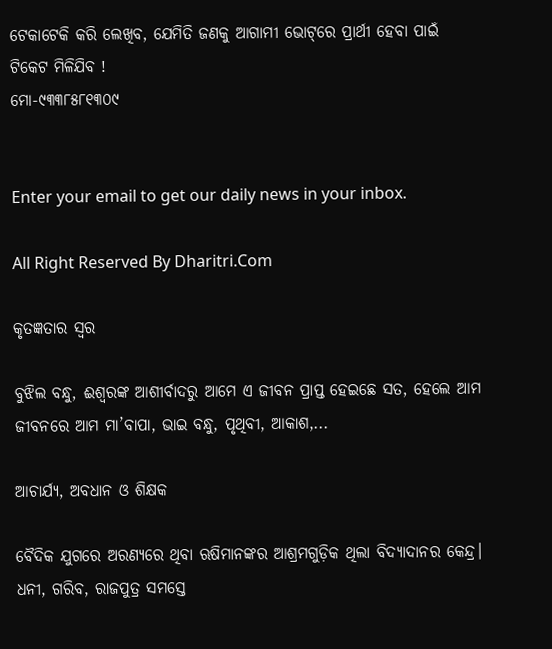ଟେକାଟେକି କରି ଲେଖିବ, ଯେମିତି ଜଣକୁ ଆଗାମୀ ଭୋଟ୍‌ରେ ପ୍ରାର୍ଥୀ ହେବା ପାଇଁ ଟିକେଟ ମିଳିଯିବ !
ମୋ-୯୩୩୮୫୮୧୩୦୯


Enter your email to get our daily news in your inbox.

All Right Reserved By Dharitri.Com

କୃତଜ୍ଞତାର ସ୍ବର

ବୁଝିଲ ବନ୍ଧୁ, ଈଶ୍ବରଙ୍କ ଆଶୀର୍ବାଦରୁ ଆମେ ଏ ଜୀବନ ପ୍ରାପ୍ତ ହେଇଛେ ସତ, ହେଲେ ଆମ ଜୀବନରେ ଆମ ମା’ବାପା, ଭାଇ ବନ୍ଧୁ, ପୃଥିବୀ, ଆକାଶ,...

ଆଚାର୍ଯ୍ୟ, ଅବଧାନ ଓ ଶିକ୍ଷକ

ବୈଦିକ ଯୁଗରେ ଅରଣ୍ୟରେ ଥିବା ଋଷିମାନଙ୍କର ଆଶ୍ରମଗୁଡ଼ିକ ଥିଲା ବିଦ୍ୟାଦାନର କେନ୍ଦ୍ର। ଧନୀ, ଗରିବ, ରାଜପୁତ୍ର ସମସ୍ତେ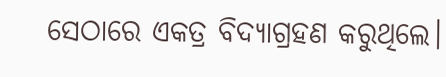ସେଠାରେ ଏକତ୍ର ବିଦ୍ୟାଗ୍ରହଣ କରୁଥିଲେ।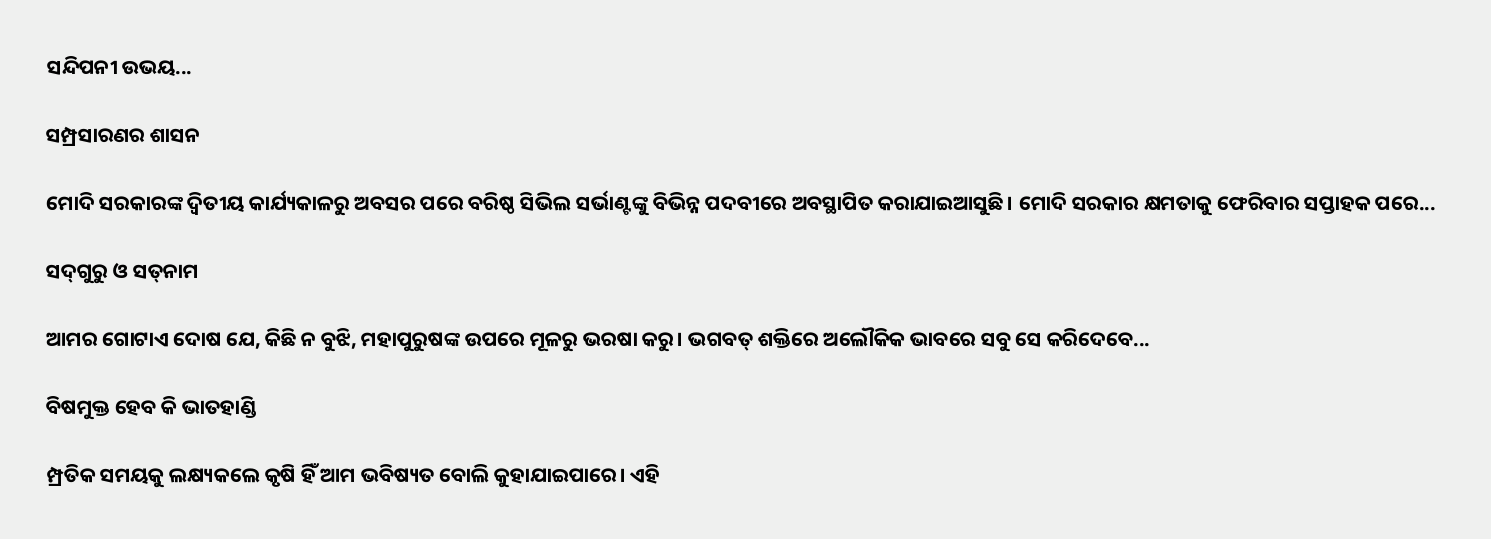ସନ୍ଦିପନୀ ଉଭୟ...

ସମ୍ପ୍ରସାରଣର ଶାସନ

ମୋଦି ସରକାରଙ୍କ ଦ୍ୱିତୀୟ କାର୍ଯ୍ୟକାଳରୁ ଅବସର ପରେ ବରିଷ୍ଠ ସିଭିଲ ସର୍ଭାଣ୍ଟଙ୍କୁ ବିଭିନ୍ନ ପଦବୀରେ ଅବସ୍ଥାପିତ କରାଯାଇଆସୁଛି। ମୋଦି ସରକାର କ୍ଷମତାକୁ ଫେରିବାର ସପ୍ତାହକ ପରେ...

ସଦ୍‌ଗୁରୁ ଓ ସତ୍‌ନାମ

ଆମର ଗୋଟାଏ ଦୋଷ ଯେ, କିଛି ନ ବୁଝି, ମହାପୁରୁଷଙ୍କ ଉପରେ ମୂଳରୁ ଭରଷା କରୁ। ଭଗବତ୍‌ ଶକ୍ତିରେ ଅଲୌକିକ ଭାବରେ ସବୁ ସେ କରିଦେବେ...

ବିଷମୁକ୍ତ ହେବ କି ଭାତହାଣ୍ଡି

ମ୍ପ୍ରତିକ ସମୟକୁ ଲକ୍ଷ୍ୟକଲେ କୃଷି ହିଁ ଆମ ଭବିଷ୍ୟତ ବୋଲି କୁହାଯାଇପାରେ। ଏହି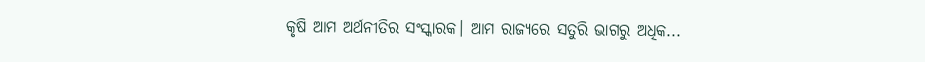କୃଷି ଆମ ଅର୍ଥନୀତିର ସଂସ୍କାରକ। ଆମ ରାଜ୍ୟରେ ସତୁରି ଭାଗରୁ ଅଧିକ...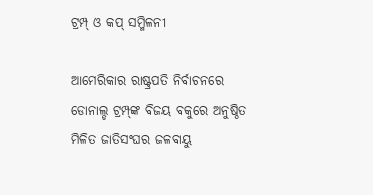ଟ୍ରମ୍ପ୍‌ ଓ କପ୍‌ ସମ୍ମିଳନୀ

ଆମେରିକାର ରାଷ୍ଟ୍ରପତି ନିର୍ବାଚନରେ ଡୋନାଲ୍ଡ ଟ୍ରମ୍ପ୍‌ଙ୍କ ବିଜୟ ବକୁରେ ଅନୁଷ୍ଠିତ ମିଳିତ ଜାତିସଂଘର ଜଳବାୟୁ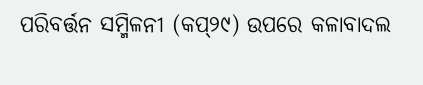ପରିବର୍ତ୍ତନ ସମ୍ମିଳନୀ (କପ୍‌୨୯) ଉପରେ କଳାବାଦଲ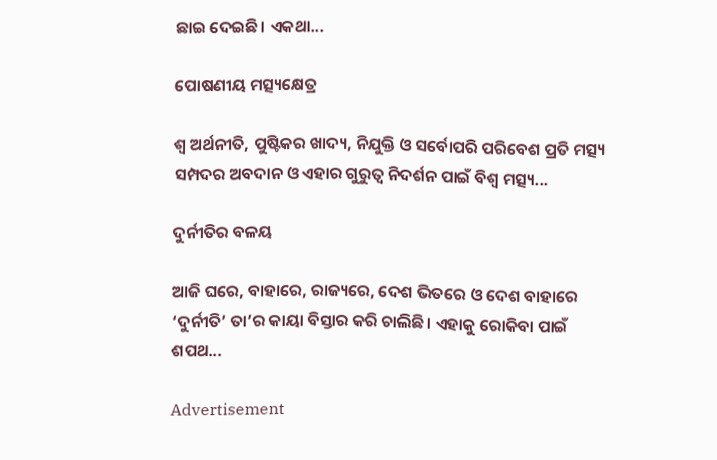ଛାଇ ଦେଇଛି। ଏକଥା...

ପୋଷଣୀୟ ମତ୍ସ୍ୟକ୍ଷେତ୍ର

ଶ୍ୱ ଅର୍ଥନୀତି, ପୁଷ୍ଟିକର ଖାଦ୍ୟ, ନିଯୁକ୍ତି ଓ ସର୍ବୋପରି ପରିବେଶ ପ୍ରତି ମତ୍ସ୍ୟ ସମ୍ପଦର ଅବଦାନ ଓ ଏହାର ଗୁରୁତ୍ୱ ନିଦର୍ଶନ ପାଇଁ ବିଶ୍ୱ ମତ୍ସ୍ୟ...

ଦୁର୍ନୀତିର ବଳୟ

ଆଜି ଘରେ, ବାହାରେ, ରାଜ୍ୟରେ, ଦେଶ ଭିତରେ ଓ ଦେଶ ବାହାରେ ‘ଦୁର୍ନୀତି’ ତା’ର କାୟା ବିସ୍ତାର କରି ଚାଲିଛି। ଏହାକୁ ରୋକିବା ପାଇଁ ଶପଥ...

Advertisement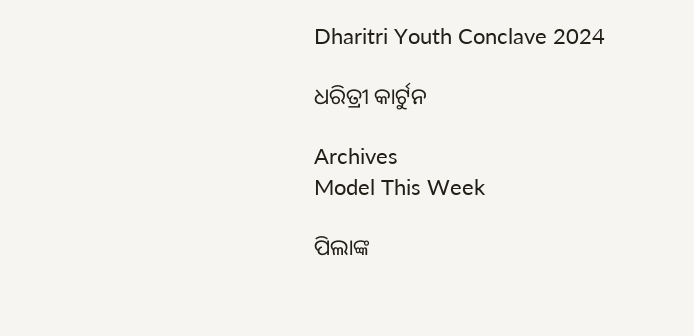Dharitri Youth Conclave 2024

ଧରିତ୍ରୀ କାର୍ଟୁନ

Archives
Model This Week

ପିଲାଙ୍କ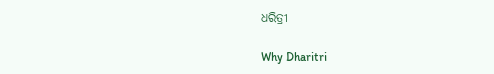ଧରିତ୍ରୀ

Why Dharitri